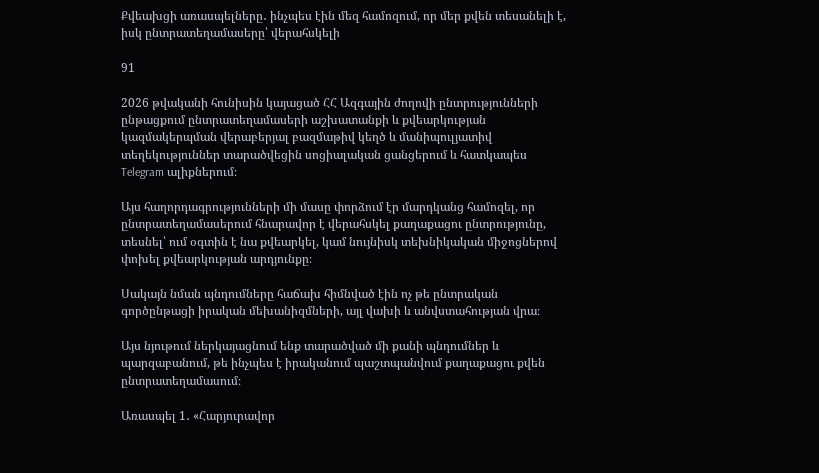Քվեախցի առասպելները․ ինչպես էին մեզ համոզում, որ մեր քվեն տեսանելի է, իսկ ընտրատեղամասերը՝ վերահսկելի

91

2026 թվականի հունիսին կայացած ՀՀ Ազգային ժողովի ընտրությունների ընթացքում ընտրատեղամասերի աշխատանքի և քվեարկության կազմակերպման վերաբերյալ բազմաթիվ կեղծ և մանիպուլյատիվ տեղեկություններ տարածվեցին սոցիալական ցանցերում և հատկապես Telegram ալիքներում։

Այս հաղորդագրությունների մի մասը փորձում էր մարդկանց համոզել, որ ընտրատեղամասերում հնարավոր է վերահսկել քաղաքացու ընտրությունը, տեսնել՝ ում օգտին է նա քվեարկել, կամ նույնիսկ տեխնիկական միջոցներով փոխել քվեարկության արդյունքը։

Սակայն նման պնդումները հաճախ հիմնված էին ոչ թե ընտրական գործընթացի իրական մեխանիզմների, այլ վախի և անվստահության վրա։

Այս նյութում ներկայացնում ենք տարածված մի քանի պնդումներ և պարզաբանում, թե ինչպես է իրականում պաշտպանվում քաղաքացու քվեն ընտրատեղամասում։

Առասպել 1․ «Հարյուրավոր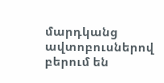մարդկանց ավտոբուսներով բերում են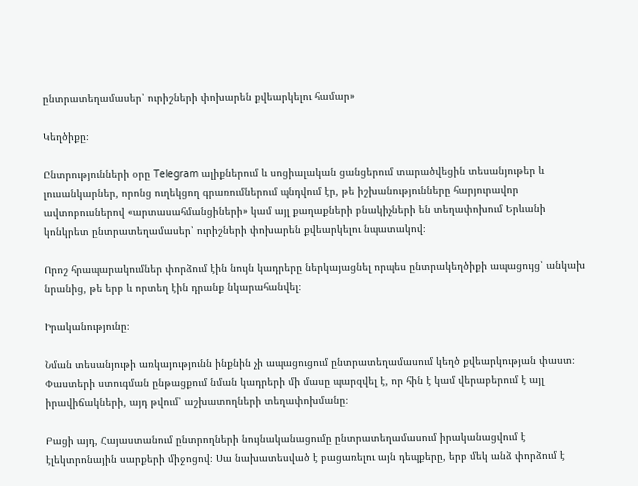ընտրատեղամասեր՝ ուրիշների փոխարեն քվեարկելու համար»

Կեղծիքը։

Ընտրությունների օրը Telegram ալիքներում և սոցիալական ցանցերում տարածվեցին տեսանյութեր և լուսանկարներ, որոնց ուղեկցող գրառումներում պնդվում էր, թե իշխանությունները հարյուրավոր ավտոբուսներով «արտասահմանցիների» կամ այլ քաղաքների բնակիչների են տեղափոխում Երևանի կոնկրետ ընտրատեղամասեր՝ ուրիշների փոխարեն քվեարկելու նպատակով։

Որոշ հրապարակումներ փորձում էին նույն կադրերը ներկայացնել որպես ընտրակեղծիքի ապացույց՝ անկախ նրանից, թե երբ և որտեղ էին դրանք նկարահանվել։

Իրականությունը։

Նման տեսանյութի առկայությունն ինքնին չի ապացուցում ընտրատեղամասում կեղծ քվեարկության փաստ։ Փաստերի ստուգման ընթացքում նման կադրերի մի մասը պարզվել է, որ հին է կամ վերաբերում է այլ իրավիճակների, այդ թվում՝ աշխատողների տեղափոխմանը։

Բացի այդ, Հայաստանում ընտրողների նույնականացումը ընտրատեղամասում իրականացվում է էլեկտրոնային սարքերի միջոցով։ Սա նախատեսված է բացառելու այն դեպքերը, երբ մեկ անձ փորձում է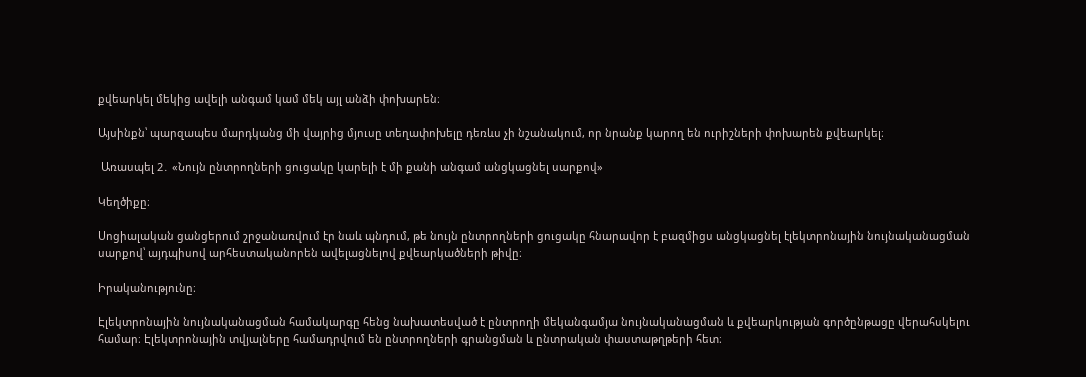քվեարկել մեկից ավելի անգամ կամ մեկ այլ անձի փոխարեն։

Այսինքն՝ պարզապես մարդկանց մի վայրից մյուսը տեղափոխելը դեռևս չի նշանակում, որ նրանք կարող են ուրիշների փոխարեն քվեարկել։

 Առասպել 2․ «Նույն ընտրողների ցուցակը կարելի է մի քանի անգամ անցկացնել սարքով»

Կեղծիքը։

Սոցիալական ցանցերում շրջանառվում էր նաև պնդում, թե նույն ընտրողների ցուցակը հնարավոր է բազմիցս անցկացնել էլեկտրոնային նույնականացման սարքով՝ այդպիսով արհեստականորեն ավելացնելով քվեարկածների թիվը։

Իրականությունը։

Էլեկտրոնային նույնականացման համակարգը հենց նախատեսված է ընտրողի մեկանգամյա նույնականացման և քվեարկության գործընթացը վերահսկելու համար։ Էլեկտրոնային տվյալները համադրվում են ընտրողների գրանցման և ընտրական փաստաթղթերի հետ։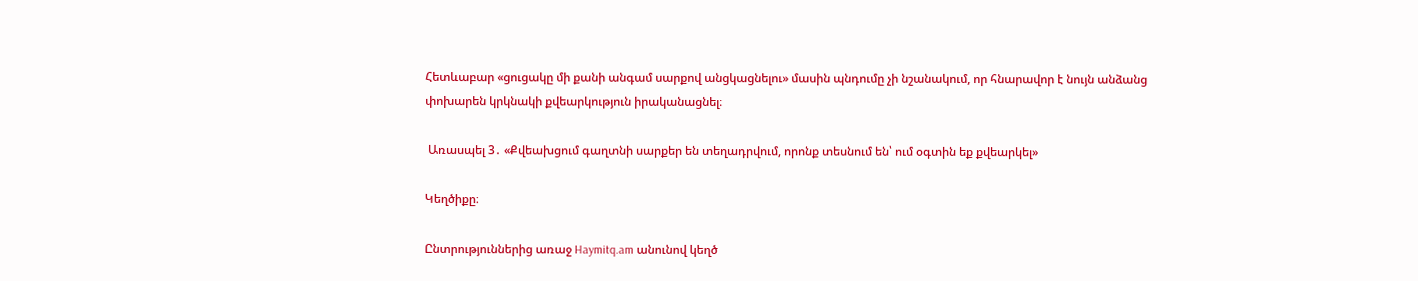Հետևաբար «ցուցակը մի քանի անգամ սարքով անցկացնելու» մասին պնդումը չի նշանակում, որ հնարավոր է նույն անձանց փոխարեն կրկնակի քվեարկություն իրականացնել։

 Առասպել 3․ «Քվեախցում գաղտնի սարքեր են տեղադրվում, որոնք տեսնում են՝ ում օգտին եք քվեարկել»

Կեղծիքը։

Ընտրություններից առաջ Haymitq.am անունով կեղծ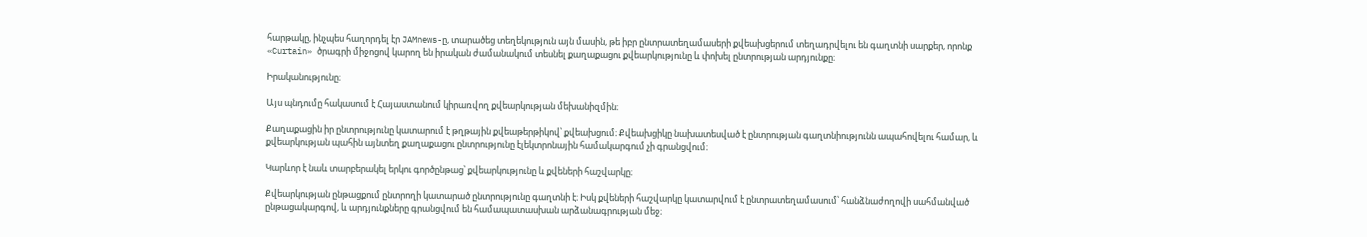հարթակը, ինչպես հաղորդել էր JAMnews-ը, տարածեց տեղեկություն այն մասին, թե իբր ընտրատեղամասերի քվեախցերում տեղադրվելու են գաղտնի սարքեր, որոնք «Curtain» ծրագրի միջոցով կարող են իրական ժամանակում տեսնել քաղաքացու քվեարկությունը և փոխել ընտրության արդյունքը։

Իրականությունը։

Այս պնդումը հակասում է Հայաստանում կիրառվող քվեարկության մեխանիզմին։

Քաղաքացին իր ընտրությունը կատարում է թղթային քվեաթերթիկով՝ քվեախցում։ Քվեախցիկը նախատեսված է ընտրության գաղտնիությունն ապահովելու համար, և քվեարկության պահին այնտեղ քաղաքացու ընտրությունը էլեկտրոնային համակարգում չի գրանցվում։

Կարևոր է նաև տարբերակել երկու գործընթաց՝ քվեարկությունը և քվեների հաշվարկը։

Քվեարկության ընթացքում ընտրողի կատարած ընտրությունը գաղտնի է։ Իսկ քվեների հաշվարկը կատարվում է ընտրատեղամասում՝ հանձնաժողովի սահմանված ընթացակարգով, և արդյունքները գրանցվում են համապատասխան արձանագրության մեջ։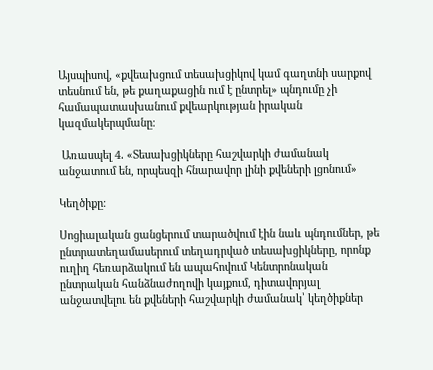Այսպիսով, «քվեախցում տեսախցիկով կամ գաղտնի սարքով տեսնում են, թե քաղաքացին ում է ընտրել» պնդումը չի համապատասխանում քվեարկության իրական կազմակերպմանը։

 Առասպել 4․ «Տեսախցիկները հաշվարկի ժամանակ անջատում են, որպեսզի հնարավոր լինի քվեների լցոնում»

Կեղծիքը։

Սոցիալական ցանցերում տարածվում էին նաև պնդումներ, թե ընտրատեղամասերում տեղադրված տեսախցիկները, որոնք ուղիղ հեռարձակում են ապահովում Կենտրոնական ընտրական հանձնաժողովի կայքում, դիտավորյալ անջատվելու են քվեների հաշվարկի ժամանակ՝ կեղծիքներ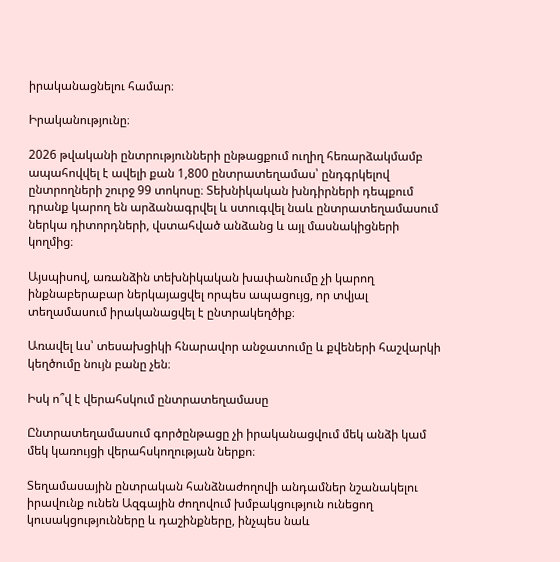իրականացնելու համար։

Իրականությունը։

2026 թվականի ընտրությունների ընթացքում ուղիղ հեռարձակմամբ ապահովվել է ավելի քան 1,800 ընտրատեղամաս՝ ընդգրկելով ընտրողների շուրջ 99 տոկոսը։ Տեխնիկական խնդիրների դեպքում դրանք կարող են արձանագրվել և ստուգվել նաև ընտրատեղամասում ներկա դիտորդների, վստահված անձանց և այլ մասնակիցների կողմից։

Այսպիսով, առանձին տեխնիկական խափանումը չի կարող ինքնաբերաբար ներկայացվել որպես ապացույց, որ տվյալ տեղամասում իրականացվել է ընտրակեղծիք։

Առավել ևս՝ տեսախցիկի հնարավոր անջատումը և քվեների հաշվարկի կեղծումը նույն բանը չեն։

Իսկ ո՞վ է վերահսկում ընտրատեղամասը

Ընտրատեղամասում գործընթացը չի իրականացվում մեկ անձի կամ մեկ կառույցի վերահսկողության ներքո։

Տեղամասային ընտրական հանձնաժողովի անդամներ նշանակելու իրավունք ունեն Ազգային ժողովում խմբակցություն ունեցող կուսակցությունները և դաշինքները, ինչպես նաև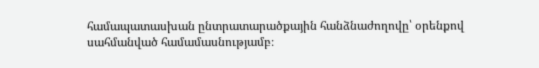համապատասխան ընտրատարածքային հանձնաժողովը՝ օրենքով սահմանված համամասնությամբ։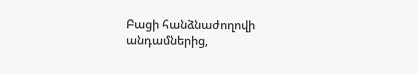Բացի հանձնաժողովի անդամներից,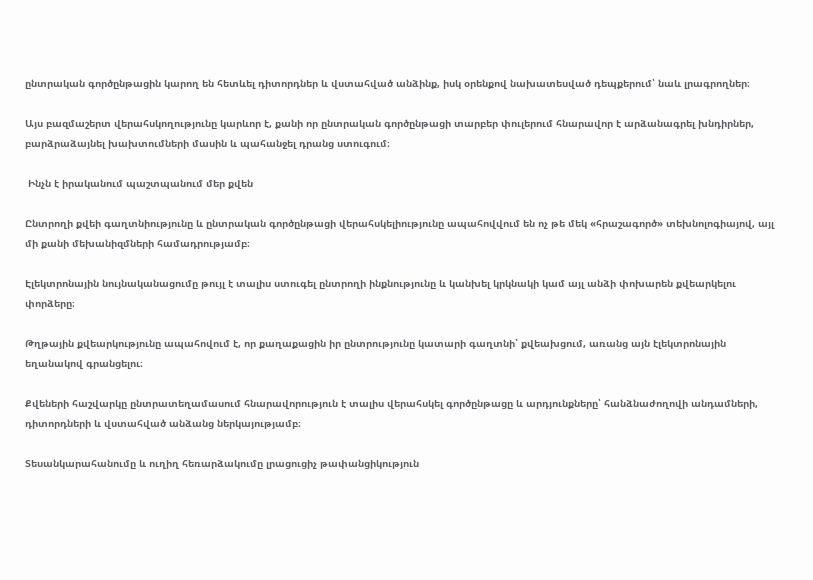ընտրական գործընթացին կարող են հետևել դիտորդներ և վստահված անձինք, իսկ օրենքով նախատեսված դեպքերում՝ նաև լրագրողներ։

Այս բազմաշերտ վերահսկողությունը կարևոր է, քանի որ ընտրական գործընթացի տարբեր փուլերում հնարավոր է արձանագրել խնդիրներ, բարձրաձայնել խախտումների մասին և պահանջել դրանց ստուգում։

 Ինչն է իրականում պաշտպանում մեր քվեն

Ընտրողի քվեի գաղտնիությունը և ընտրական գործընթացի վերահսկելիությունը ապահովվում են ոչ թե մեկ «հրաշագործ» տեխնոլոգիայով, այլ մի քանի մեխանիզմների համադրությամբ։

Էլեկտրոնային նույնականացումը թույլ է տալիս ստուգել ընտրողի ինքնությունը և կանխել կրկնակի կամ այլ անձի փոխարեն քվեարկելու փորձերը։

Թղթային քվեարկությունը ապահովում է, որ քաղաքացին իր ընտրությունը կատարի գաղտնի՝ քվեախցում, առանց այն էլեկտրոնային եղանակով գրանցելու։

Քվեների հաշվարկը ընտրատեղամասում հնարավորություն է տալիս վերահսկել գործընթացը և արդյունքները՝ հանձնաժողովի անդամների, դիտորդների և վստահված անձանց ներկայությամբ։

Տեսանկարահանումը և ուղիղ հեռարձակումը լրացուցիչ թափանցիկություն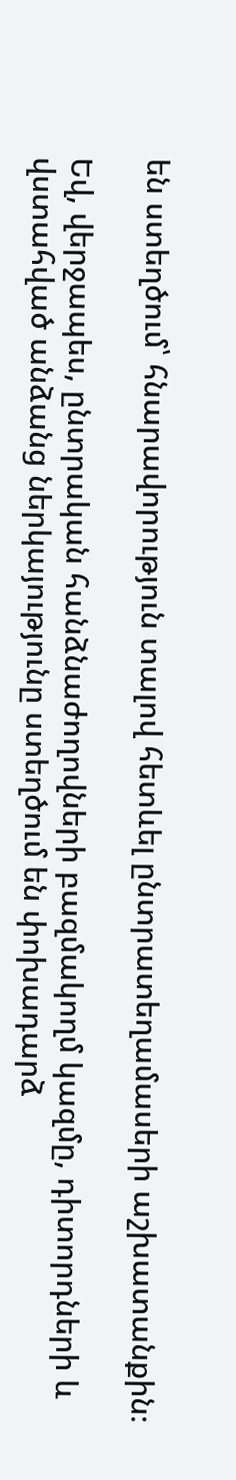են ստեղծում՝ հնարավորություն տալով հետևել ընտրատեղամասերի աշխատանքին։

Եվ, վերջապես, ընտրական հանձնաժողովների բազմակողմ կազմը, դիտորդների և վստահված անձանց ներկայությունը ստեղծում են փոխադարձ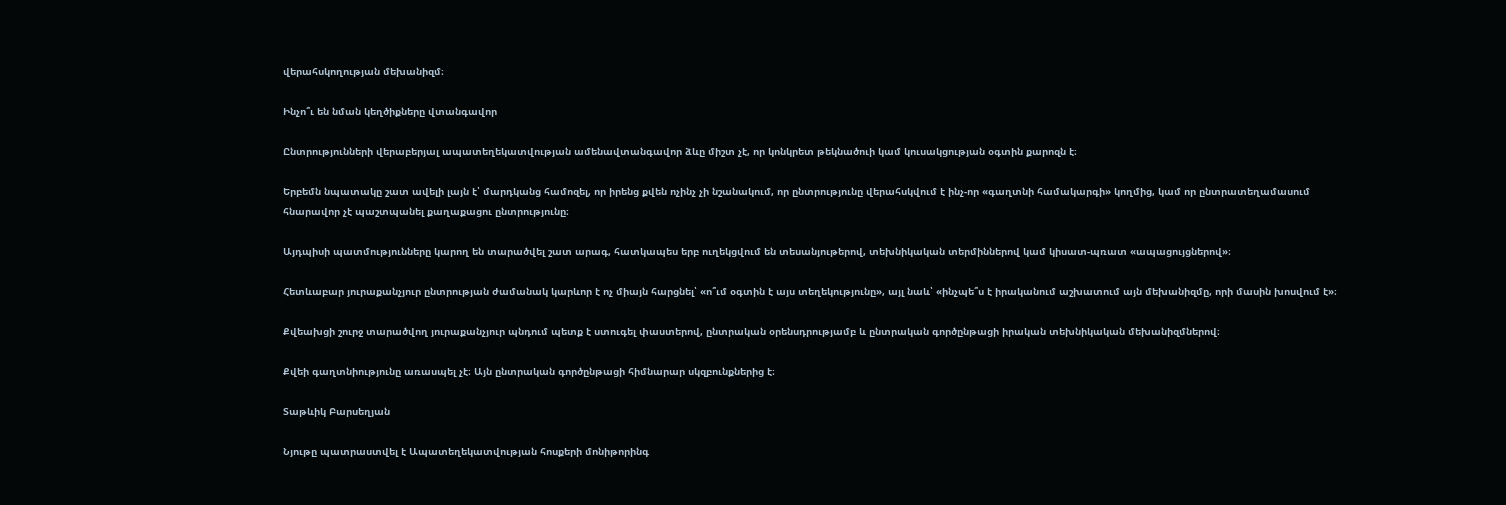վերահսկողության մեխանիզմ։

Ինչո՞ւ են նման կեղծիքները վտանգավոր

Ընտրությունների վերաբերյալ ապատեղեկատվության ամենավտանգավոր ձևը միշտ չէ, որ կոնկրետ թեկնածուի կամ կուսակցության օգտին քարոզն է։

Երբեմն նպատակը շատ ավելի լայն է՝ մարդկանց համոզել, որ իրենց քվեն ոչինչ չի նշանակում, որ ընտրությունը վերահսկվում է ինչ-որ «գաղտնի համակարգի» կողմից, կամ որ ընտրատեղամասում հնարավոր չէ պաշտպանել քաղաքացու ընտրությունը։

Այդպիսի պատմությունները կարող են տարածվել շատ արագ, հատկապես երբ ուղեկցվում են տեսանյութերով, տեխնիկական տերմիններով կամ կիսատ-պռատ «ապացույցներով»։

Հետևաբար յուրաքանչյուր ընտրության ժամանակ կարևոր է ոչ միայն հարցնել՝ «ո՞ւմ օգտին է այս տեղեկությունը», այլ նաև՝ «ինչպե՞ս է իրականում աշխատում այն մեխանիզմը, որի մասին խոսվում է»։

Քվեախցի շուրջ տարածվող յուրաքանչյուր պնդում պետք է ստուգել փաստերով, ընտրական օրենսդրությամբ և ընտրական գործընթացի իրական տեխնիկական մեխանիզմներով։

Քվեի գաղտնիությունը առասպել չէ։ Այն ընտրական գործընթացի հիմնարար սկզբունքներից է։

Տաթևիկ Բարսեղյան

Նյութը պատրաստվել է Ապատեղեկատվության հոսքերի մոնիթորինգ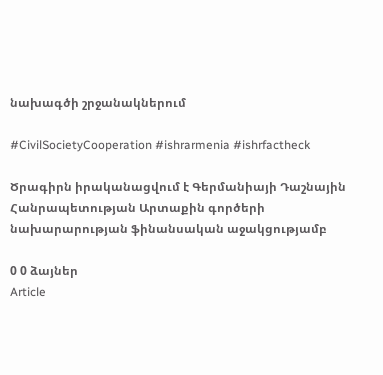նախագծի շրջանակներում

#CivilSocietyCooperation #ishrarmenia #ishrfactheck

Ծրագիրն իրականացվում է Գերմանիայի Դաշնային Հանրապետության Արտաքին գործերի նախարարության ֆինանսական աջակցությամբ

0 0 ձայներ
Article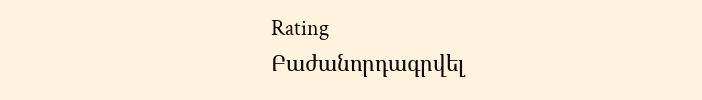Rating
Բաժանորդագրվել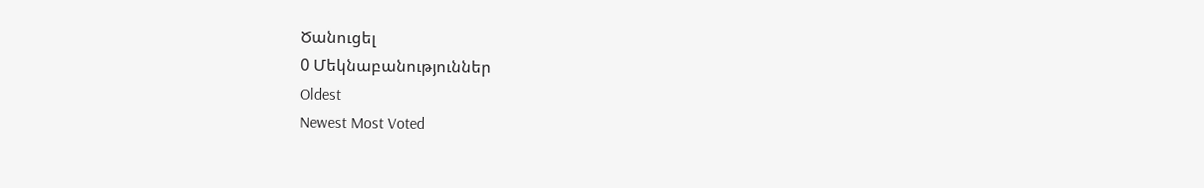Ծանուցել
0 Մեկնաբանություններ
Oldest
Newest Most Voted